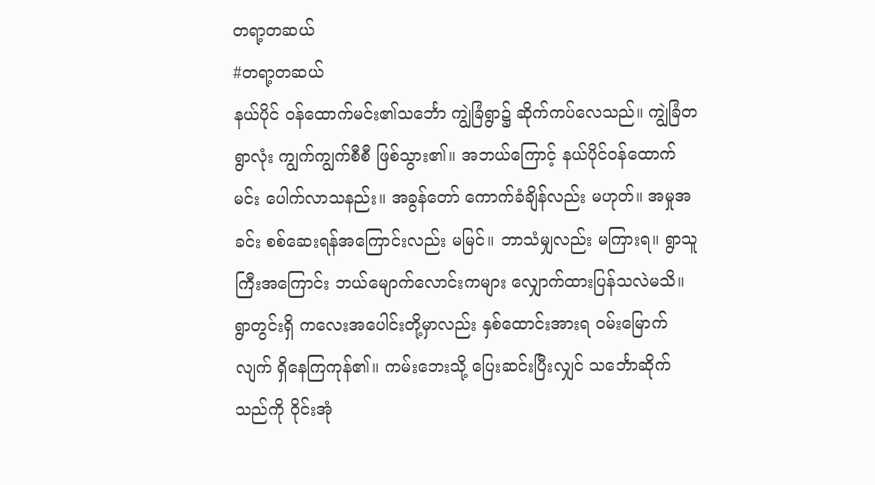တရာ့တဆယ်
#တရာ့တဆယ်
နယ်ပိုင် ဝန်ထောက်မင်း၏သင်္ဘော ကျွဲခြံရွာ၌ ဆိုက်ကပ်လေသည်။ ကျွဲခြံတရွာလုံး ကျွက်ကျွက်စီစီ ဖြစ်သွား၏။ အဘယ်ကြောင့် နယ်ပိုင်ဝန်ထောက်မင်း ပေါက်လာသနည်း။ အခွန်တော် ကောက်ခံချိန်လည်း မဟုတ်။ အမှုအခင်း စစ်ဆေးရန်အကြောင်းလည်း မမြင်။ ဘာသံမျှလည်း မကြားရ။ ရွာသူကြီးအကြောင်း ဘယ်မျောက်လောင်းကများ လျှောက်ထားပြန်သလဲမသိ။
ရွာတွင်းရှိ ကလေးအပေါင်းတို့မှာလည်း နှစ်ထောင်းအားရ ဝမ်းမြောက်လျက် ရှိနေကြကုန်၏။ ကမ်းဘေးသို့ ပြေးဆင်းပြီးလျှင် သင်္ဘောဆိုက်သည်ကို ဝိုင်းအုံ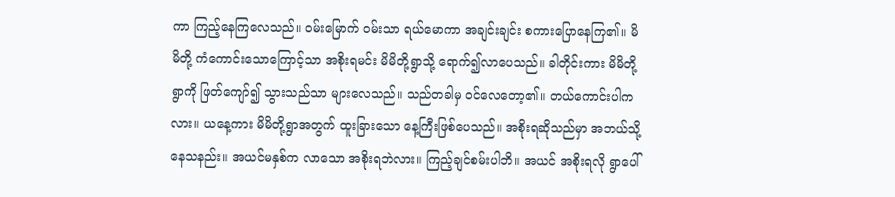ကာ ကြည့်နေကြလေသည်။ ဝမ်းမြောက် ဝမ်းသာ ရယ်မောကာ အချင်းချင်း စကားပြောနေကြ၏။ မိမိတို့ ကံကောင်းသောကြောင့်သာ အစိုးရမင်း မိမိတို့ရွာသို့ ရောက်၍လာပေသည်။ ခါတိုင်းကား မိမိတို့ ရွာကို ဖြတ်ကျော်၍ သွားသည်သာ များလေသည်။ သည်တခါမှ ဝင်လေတော့၏။ တယ်ကောင်းပါကလား။ ယနေ့ကား မိမိတို့ရွာအတွက် ထူးခြားသော နေ့ကြီးဖြစ်ပေသည်။ အစိုးရဆိုသည်မှာ အဘယ်သို့ နေသနည်း။ အယင်မနှစ်က လာသော အစိုးရဘဲလား။ ကြည့်ချင်စမ်းပါဘိ။ အယင် အစိုးရလို ရွာပေါ်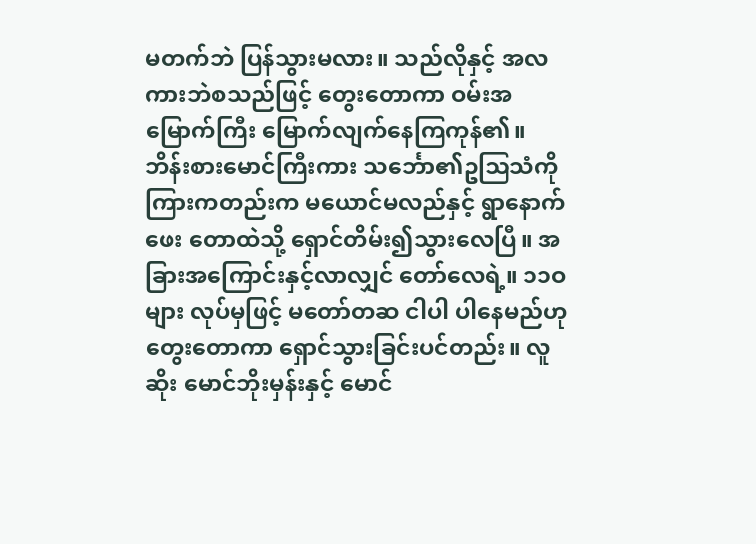မတက်ဘဲ ပြန်သွားမလား။ သည်လိုနှင့် အလကားဘဲစသည်ဖြင့် တွေးတောကာ ဝမ်းအမြောက်ကြီး မြောက်လျက်နေကြကုန်၏။
ဘိန်းစားမောင်ကြီးကား သင်္ဘော၏ဥဩသံကို ကြားကတည်းက မယောင်မလည်နှင့် ရွာနောက်ဖေး တောထဲသို့ ရှောင်တိမ်း၍သွားလေပြီ။ အခြားအကြောင်းနှင့်လာလျှင် တော်လေရဲ့။ ၁၁ဝ များ လုပ်မှဖြင့် မတော်တဆ ငါပါ ပါနေမည်ဟု တွေးတောကာ ရှောင်သွားခြင်းပင်တည်း။ လူဆိုး မောင်ဘိုးမှန်းနှင့် မောင်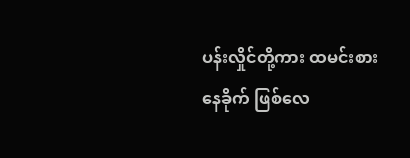ပန်းလှိုင်တို့ကား ထမင်းစားနေခိုက် ဖြစ်လေ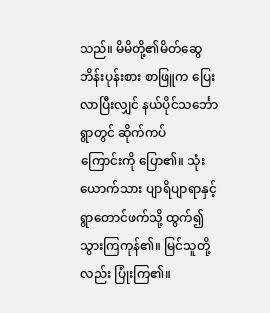သည်။ မိမိတို့၏မိတ်ဆွေ ဘိန်းပုန်းစား စာဖြူက ပြေးလာပြီးလျှင် နယ်ပိုင်သင်္ဘော ရွာတွင် ဆိုက်ကပ်
ကြောင်းကို ပြော၏။ သုံးယောက်သား ပျာရိပျာရာနှင့် ရွာတောင်ဖက်သို့ ထွက်၍ သွားကြကုန်၏။ မြင်သူတို့လည်း ပြုံးကြ၏။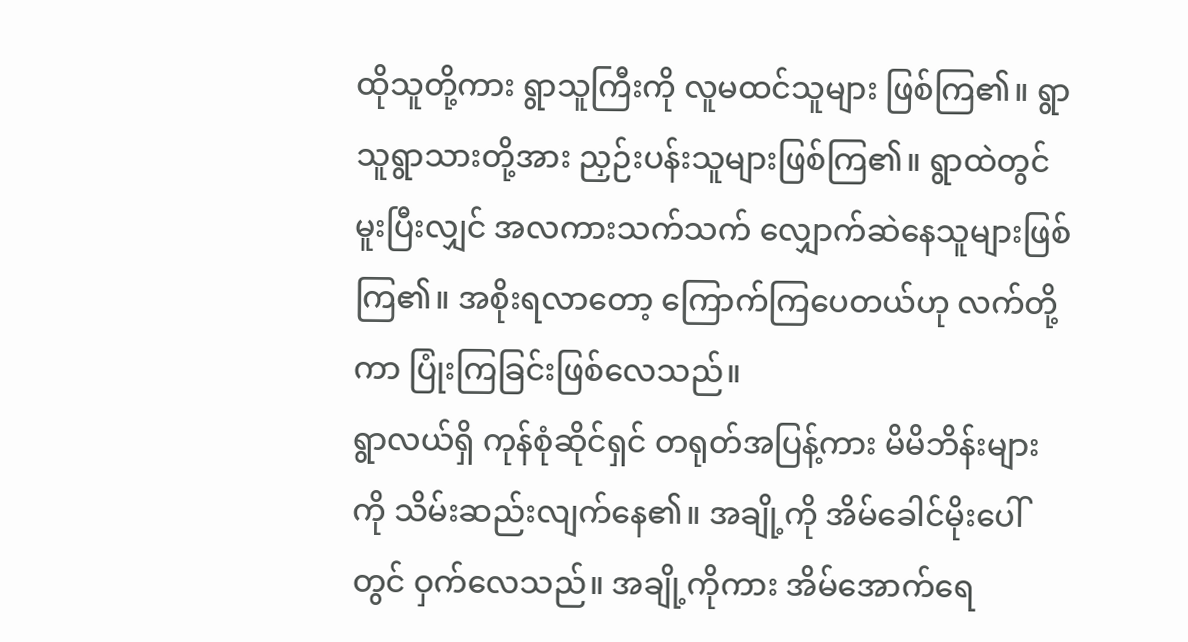ထိုသူတို့ကား ရွာသူကြီးကို လူမထင်သူများ ဖြစ်ကြ၏။ ရွာသူရွာသားတို့အား ညှဉ်းပန်းသူများဖြစ်ကြ၏။ ရွာထဲတွင် မူးပြီးလျှင် အလကားသက်သက် လျှောက်ဆဲနေသူများဖြစ်ကြ၏။ အစိုးရလာတော့ ကြောက်ကြပေတယ်ဟု လက်တို့ကာ ပြုံးကြခြင်းဖြစ်လေသည်။
ရွာလယ်ရှိ ကုန်စုံဆိုင်ရှင် တရုတ်အပြန့်ကား မိမိဘိန်းများကို သိမ်းဆည်းလျက်နေ၏။ အချို့ကို အိမ်ခေါင်မိုးပေါ်တွင် ဝှက်လေသည်။ အချို့ကိုကား အိမ်အောက်ရေ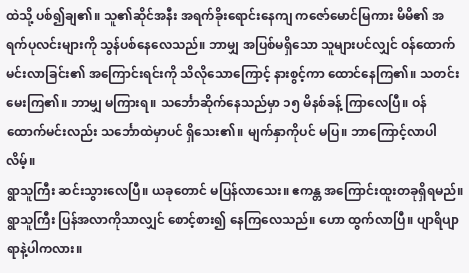ထဲသို့ ပစ်၍ချ၏။ သူ၏ဆိုင်အနီး အရက်ခိုးရောင်းနေကျ ကဇော်မောင်မြကား မိမိ၏ အရက်ပုလင်းများကို သွန်ပစ်နေလေသည်။ ဘာမျှ အပြစ်မရှိသော သူများပင်လျှင် ဝန်ထောက်မင်းလာခြင်း၏ အကြောင်းရင်းကို သိလိုသောကြောင့် နားစွင့်ကာ ထောင်နေကြ၏။ သတင်းမေးကြ၏။ ဘာမျှ မကြားရ။ သင်္ဘောဆိုက်နေသည်မှာ ၁၅ မိနစ်ခန့် ကြာလေပြီ။ ဝန်ထောက်မင်းလည်း သင်္ဘောထဲမှာပင် ရှိသေး၏။ မျက်နှာကိုပင် မပြ။ ဘာကြောင့်လာပါလိမ့်။
ရွာသူကြီး ဆင်းသွားလေပြီ။ ယခုတောင် မပြန်လာသေး။ ဧကန္တ အကြောင်းထူးတခုရှိရမည်။ ရွာသူကြီး ပြန်အလာကိုသာလျှင် စောင့်စား၍ နေကြလေသည်။ ဟော ထွက်လာပြီ။ ပျာရိပျာရာနဲ့ပါကလား။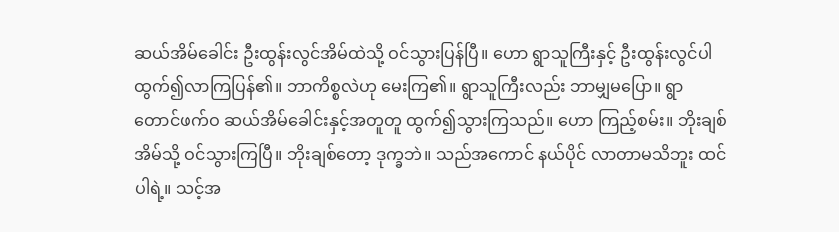ဆယ်အိမ်ခေါင်း ဦးထွန်းလွင်အိမ်ထဲသို့ ဝင်သွားပြန်ပြီ။ ဟော ရွာသူကြီးနှင့် ဦးထွန်းလွင်ပါ ထွက်၍လာကြပြန်၏။ ဘာကိစ္စလဲဟု မေးကြ၏။ ရွာသူကြီးလည်း ဘာမျှမပြော။ ရွာတောင်ဖက်ဝ ဆယ်အိမ်ခေါင်းနှင့်အတူတူ ထွက်၍သွားကြသည်။ ဟော ကြည့်စမ်း။ ဘိုးချစ်အိမ်သို့ ဝင်သွားကြပြီ။ ဘိုးချစ်တော့ ဒုက္ခဘဲ။ သည်အကောင် နယ်ပိုင် လာတာမသိဘူး ထင်ပါရဲ့။ သင့်အ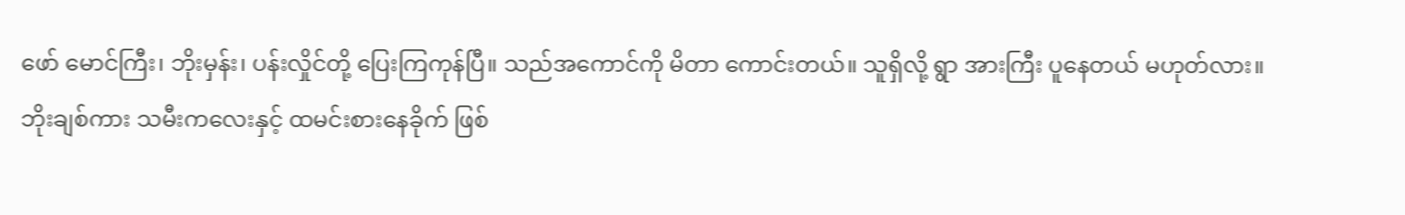ဖော် မောင်ကြီး၊ ဘိုးမှန်း၊ ပန်းလှိုင်တို့ ပြေးကြကုန်ပြီ။ သည်အကောင်ကို မိတာ ကောင်းတယ်။ သူရှိလို့ ရွာ အားကြီး ပူနေတယ် မဟုတ်လား။
ဘိုးချစ်ကား သမီးကလေးနှင့် ထမင်းစားနေခိုက် ဖြစ်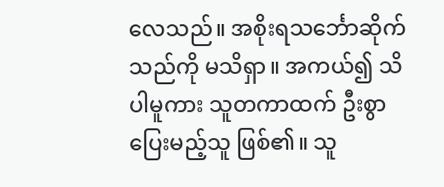လေသည်။ အစိုးရသင်္ဘောဆိုက်သည်ကို မသိရှာ။ အကယ်၍ သိပါမူကား သူတကာထက် ဦးစွာပြေးမည့်သူ ဖြစ်၏။ သူ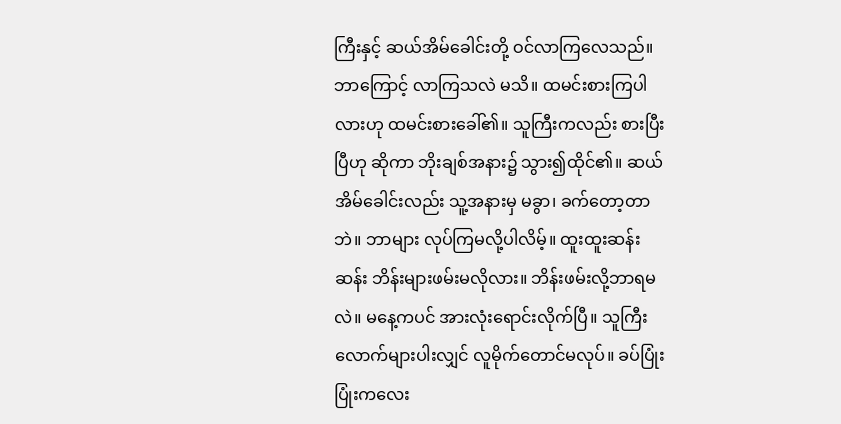ကြီးနှင့် ဆယ်အိမ်ခေါင်းတို့ ဝင်လာကြလေသည်။ ဘာကြောင့် လာကြသလဲ မသိ။ ထမင်းစားကြပါလားဟု ထမင်းစားခေါ်၏။ သူကြီးကလည်း စားပြီးပြီဟု ဆိုကာ ဘိုးချစ်အနား၌ သွား၍ထိုင်၏။ ဆယ်အိမ်ခေါင်းလည်း သူ့အနားမှ မခွာ၊ ခက်တော့တာဘဲ။ ဘာများ လုပ်ကြမလို့ပါလိမ့်။ ထူးထူးဆန်းဆန်း ဘိန်းများဖမ်းမလိုလား။ ဘိန်းဖမ်းလို့ဘာရမလဲ။ မနေ့ကပင် အားလုံးရောင်းလိုက်ပြီ။ သူကြီးလောက်များပါးလျှင် လူမိုက်တောင်မလုပ်။ ခပ်ပြုံးပြုံးကလေး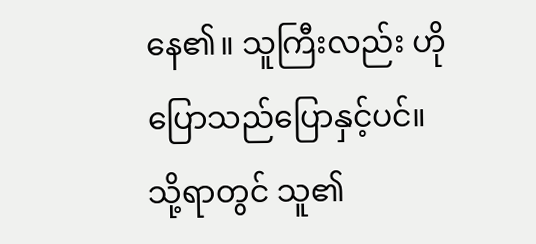နေ၏။ သူကြီးလည်း ဟိုပြောသည်ပြောနှင့်ပင်။ သို့ရာတွင် သူ၏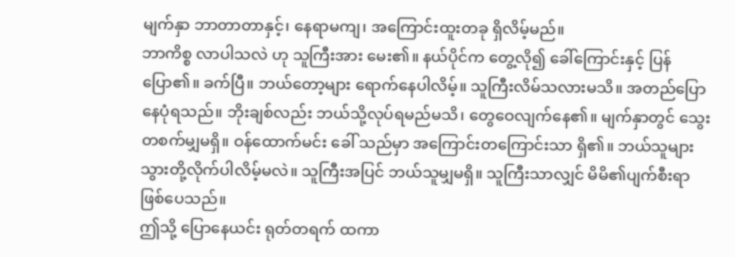မျက်နှာ ဘာတာတာနှင့်၊ နေရာမကျ၊ အကြောင်းထူးတခု ရှိလိမ့်မည်။
ဘာကိစ္စ လာပါသလဲ ဟု သူကြီးအား မေး၏။ နယ်ပိုင်က တွေ့လို၍ ခေါ်ကြောင်းနှင့် ပြန်ပြော၏။ ခက်ပြီ။ ဘယ်တော့များ ရောက်နေပါလိမ့်။ သူကြီးလိမ်သလားမသိ။ အတည်ပြောနေပုံရသည်။ ဘိုးချစ်လည်း ဘယ်သို့လုပ်ရမည်မသိ၊ တွေဝေလျက်နေ၏။ မျက်နှာတွင် သွေးတစက်မျှမရှိ။ ဝန်ထောက်မင်း ခေါ် သည်မှာ အကြောင်းတကြောင်းသာ ရှိ၏။ ဘယ်သူများ သွားတို့လိုက်ပါလိမ့်မလဲ။ သူကြီးအပြင် ဘယ်သူမျှမရှိ။ သူကြီးသာလျှင် မိမိ၏ပျက်စီးရာ ဖြစ်ပေသည်။
ဤသို့ ပြောနေယင်း ရုတ်တရက် ထကာ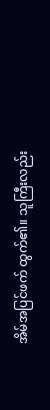အိမ်အပြင်ဖက် ထွက်၏။ သူကြီးလည်း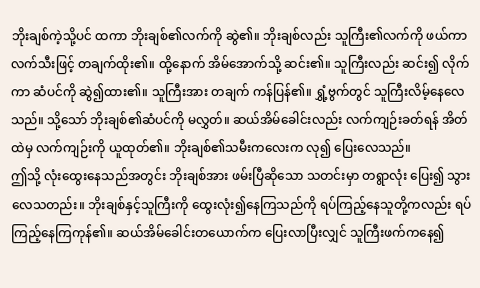ဘိုးချစ်ကဲ့သို့ပင် ထကာ ဘိုးချစ်၏လက်ကို ဆွဲ၏။ ဘိုးချစ်လည်း သူကြီး၏လက်ကို ဖယ်ကာ လက်သီးဖြင့် တချက်ထိုး၏။ ထို့နောက် အိမ်အောက်သို့ ဆင်း၏။ သူကြီးလည်း ဆင်း၍ လိုက်ကာ ဆံပင်ကို ဆွဲ၍ထား၏။ သူကြီးအား တချက် ကန်ပြန်၏။ ရွှံ့ဗွက်တွင် သူကြီးလိမ့်နေလေသည်။ သို့သော် ဘိုးချစ်၏ဆံပင်ကို မလွှတ်။ ဆယ်အိမ်ခေါင်းလည်း လက်ကျဉ်းခတ်ရန် အိတ်ထဲမှ လက်ကျဉ်းကို ယူထုတ်၏။ ဘိုးချစ်၏သမီးကလေးက လု၍ ပြေးလေသည်။
ဤသို့ လုံးထွေးနေသည်အတွင်း ဘိုးချစ်အား ဖမ်းပြီဆိုသော သတင်းမှာ တရွာလုံး ပြေး၍ သွားလေသတည်း။ ဘိုးချစ်နှင့်သူကြီးကို ထွေးလုံး၍နေကြသည်ကို ရပ်ကြည့်နေသူတို့ကလည်း ရပ်ကြည့်နေကြကုန်၏။ ဆယ်အိမ်ခေါင်းတယောက်က ပြေးလာပြီးလျှင် သူကြီးဖက်ကနေ၍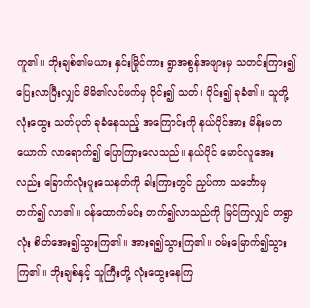ကူ၏။ ဘိုးချစ်၏မယား နှင်းမြိုင်ကား ရွာအစွန်အဖျားမှ သတင်းကြား၍ ပြေးလာပြီးလျှင် မိမိ၏လင်ဖက်မှ ဝိုင်း၍ သတ်၊ ဝိုင်း၍ ခုခံ၏။ သူတို့ လုံးထွေး သတ်ပုတ် ခုခံနေသည့် အကြောင်းကို နယ်ပိုင်အား မိန်းမတယောက် လာရောက်၍ ပြောကြားလေသည်။ နယ်ပိုင် မောင်လူအေးလည်း ခြောက်လုံးပူးသေနတ်ကို ခါးကြားတွင် ညှပ်ကာ သင်္ဘောမှ တက်၍ လာ၏။ ဝန်ထောက်မင်း တက်၍လာသည်ကို မြင်ကြလျှင် တရွာလုံး စိတ်အေး၍သွားကြ၏။ အားရ၍သွားကြ၏။ ဝမ်းမြောက်၍သွားကြ၏။ ဘိုးချစ်နှင့် သူကြီးတို့ လုံးထွေးနေကြ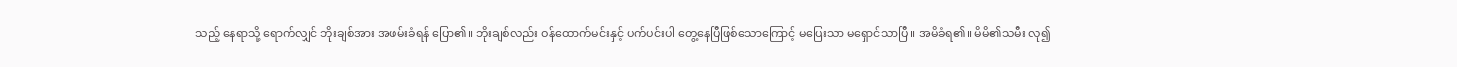သည့် နေရာသို့ ရောက်လျှင် ဘိုးချစ်အား အဖမ်းခံရန် ပြော၏။ ဘိုးချစ်လည်း ဝန်ထောက်မင်းနှင့် ပက်ပင်းပါ တွေ့နေပြီဖြစ်သောကြောင့် မပြေးသာ မရှောင်သာပြီ။ အမိခံရ၏။ မိမိ၏သမီး လု၍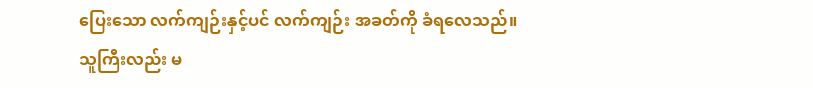ပြေးသော လက်ကျဉ်းနှင့်ပင် လက်ကျဉ်း အခတ်ကို ခံရလေသည်။
သူကြီးလည်း မ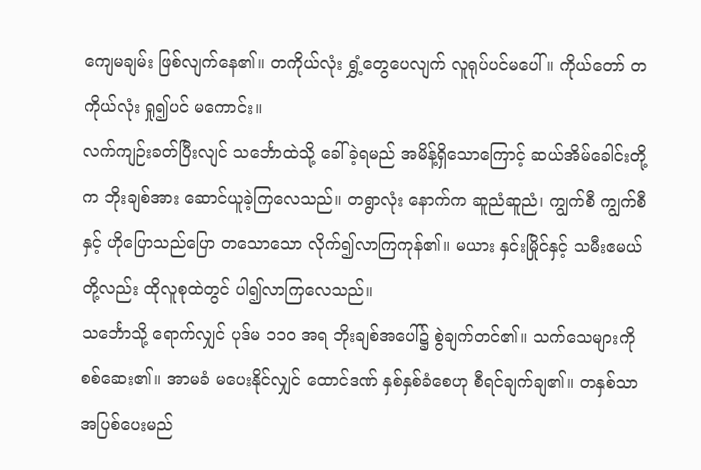ကျေမချမ်း ဖြစ်လျက်နေ၏။ တကိုယ်လုံး ရွှံ့တွေပေလျက် လူရုပ်ပင်မပေါ် ။ ကိုယ်တော် တကိုယ်လုံး ရှု၍ပင် မကောင်း။
လက်ကျဉ်းခတ်ပြီးလျင် သင်္ဘောထဲသို့ ခေါ်ခဲ့ရမည် အမိန့်ရှိသောကြောင့် ဆယ်အိမ်ခေါင်းတို့က ဘိုးချစ်အား ဆောင်ယူခဲ့ကြလေသည်။ တရွာလုံး နောက်က ဆူညံဆူညံ၊ ကျွက်စီ ကျွက်စီနှင့် ဟိုပြောသည်ပြော တသောသော လိုက်၍လာကြကုန်၏။ မယား နှင်းမြိုင်နှင့် သမီးဧမယ်တို့လည်း ထိုလူစုထဲတွင် ပါ၍လာကြလေသည်။
သင်္ဘောသို့ ရောက်လျှင် ပုဒ်မ ၁၁၀ အရ ဘိုးချစ်အပေါ်၌ စွဲချက်တင်၏။ သက်သေများကို စစ်ဆေး၏။ အာမခံ မပေးနိုင်လျှင် ထောင်ဒဏ် နှစ်နှစ်ခံစေဟု စီရင်ချက်ချ၏။ တနှစ်သာ အပြစ်ပေးမည်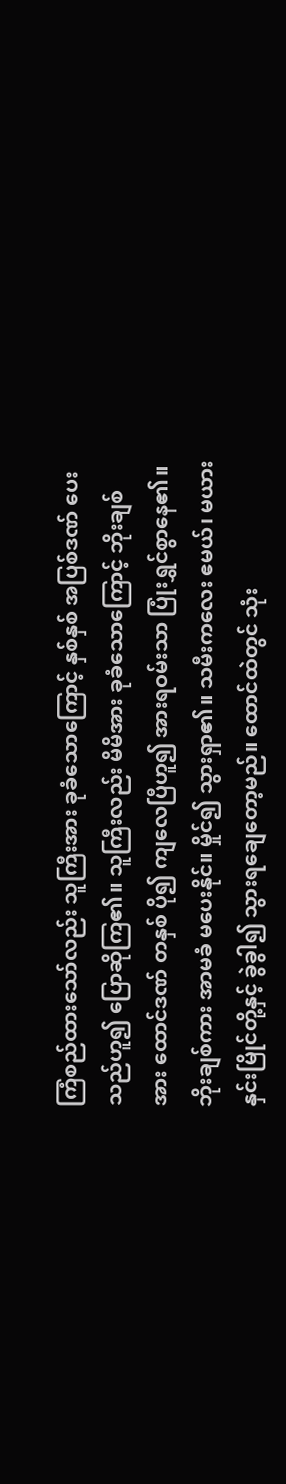ကြံစည်ထားသော်လည်း သူကြီးအား ခုခံသောကြောင့် နှစ်နှစ် အပြစ်ဒဏ် ပေးသည်ဟူ၍ ပြောဆိုကြ၏။ သူကြီးလည်း မိမိအား ခုခံသောကြောင့် ဘိုးချစ်အား ထောင်ဒဏ် တနှစ် ပို၍ ကျလေပြီဟူ၍ အားရဝမ်းသာ ပြုံးရွှင်စွာနေ၏။
ဘိုးချစ်ကား အာမခံ မပေးနိုင်။ မှိုင်၍ သွားရှာ၏။ သမီးကလေး ဧမယ်၊ မယား နှင်းမြိုင်တို့နှင့် ခွဲခွါ၍ သွားရချေတော့မည်။ ထောင်ထဲတွင် သုံး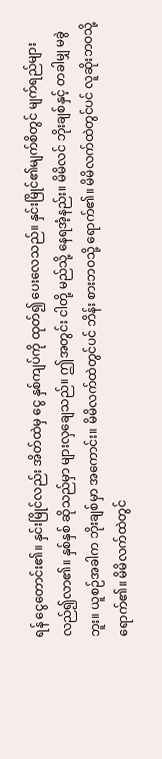ရန် ငွေတောင်း၏။ နှင်းမြိုင်လည်း အိတ်ထဲမှ ငွေ နှစ်ကျပ်ကို ထုတ်၍ ပေးလေသည်။ နှင်းမြိုင်၏မျက်စိတွင် မျက်ရည်များ လည်၍လာ၏။ နှစ်နှစ် ဆိုသည်မှာ များလှချေသည်။ ဤအတွင်း ငါတို့ မည်သို့ နေရအံ့နည်း။ မိမိလင် ဘိုးချစ်နှင့် တခါမျှ မခွဲဘူး။ ယူစဉ်အခါက ဘိုးချစ်မှာ အကောင်း။ မိမိလက်ထဲတွင်ပင် ဘိန်း စားဘဝသို့ ရောက်၏။ မိမိလက်ထဲတွင်ပင် လူဆိုးဘဝသို့ ရောက်၏။ မိမိလက်ထဲတွင်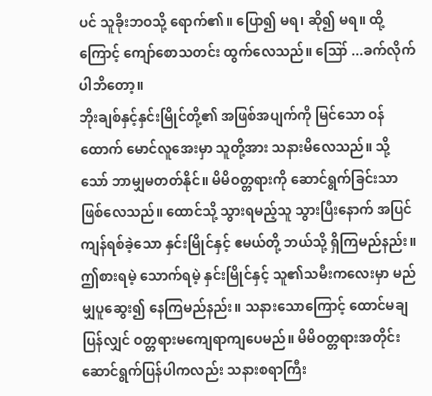ပင် သူခိုးဘဝသို့ ရောက်၏။ ပြော၍ မရ၊ ဆို၍ မရ။ ထို့ကြောင့် ကျော်စောသတင်း ထွက်လေသည်။ ဪ ...ခက်လိုက်ပါဘိတော့။
ဘိုးချစ်နှင့်နှင်းမြိုင်တို့၏ အဖြစ်အပျက်ကို မြင်သော ဝန်ထောက် မောင်လူအေးမှာ သူတို့အား သနားမိလေသည်။ သို့သော် ဘာမျှမတတ်နိုင်။ မိမိဝတ္တရားကို ဆောင်ရွက်ခြင်းသာ ဖြစ်လေသည်။ ထောင်သို့ သွားရမည့်သူ သွားပြီးနောက် အပြင်ကျန်ရစ်ခဲ့သော နှင်းမြိုင်နှင့် ဧမယ်တို့ ဘယ်သို့ ရှိကြမည်နည်း။ ဤစားရမဲ့ သောက်ရမဲ့ နှင်းမြိုင်နှင့် သူ၏သမီးကလေးမှာ မည်မျှပူဆွေး၍ နေကြမည်နည်း။ သနားသောကြောင့် ထောင်မချပြန်လျှင် ဝတ္တရားမကျေရာကျပေမည်။ မိမိဝတ္တရားအတိုင်း ဆောင်ရွက်ပြန်ပါကလည်း သနားစရာကြီး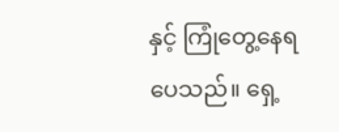နှင့် ကြုံတွေ့နေရပေသည်။ ရှေ့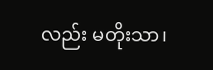လည်း မတိုးသာ၊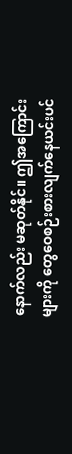နောက်လည်း မဆုတ်နိုင်။ ဤအကြောင်းများကို တွေဝေစဉ်းစားလျက်နေယင်းပင်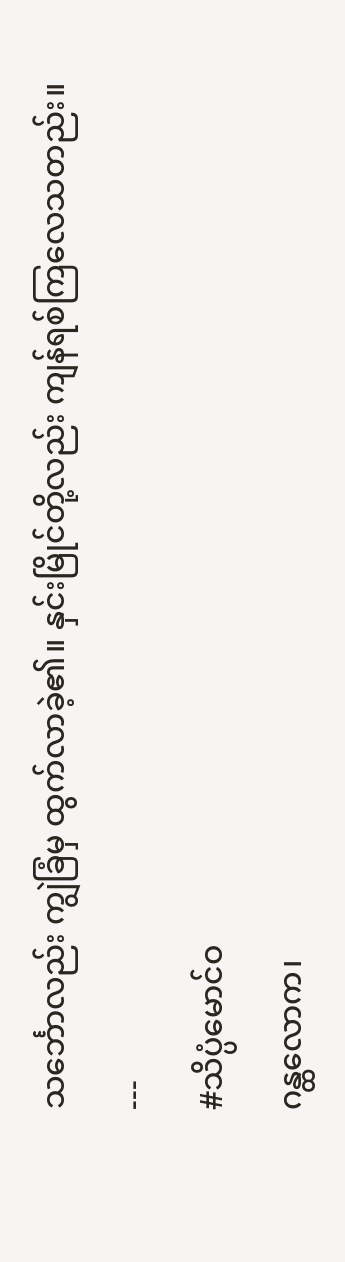သင်္ဘောလည်း ကျွဲခြံမှ ထွက်လာခဲ့၏။ နှင်းမြိုင်တို့လည်း ကျန်ရစ်ကြလေသတည်း။
---
#သိပ္ပံမောင်ဝ
ဂန္ထလောက၊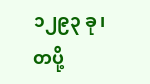၁၂၉၃ ခု၊ တပို့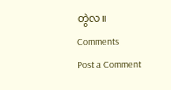တွဲလ။
Comments
Post a Comment